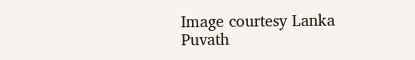Image courtesy Lanka Puvath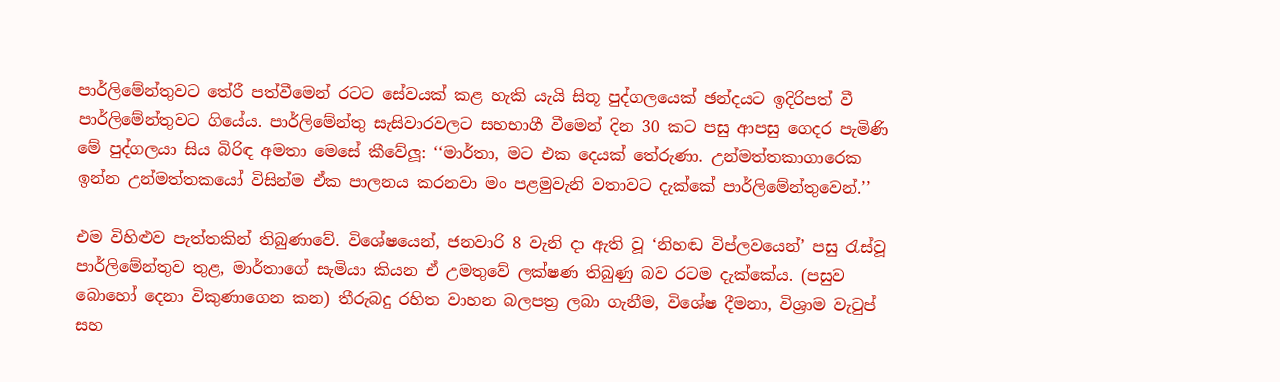පාර්ලිමේන්තුවට තේරී පත්වීමෙන් රටට සේවයක් කළ හැකි යැයි සිතූ පුද්ගලයෙක් ඡන්දයට ඉදිරිපත් වී පාර්ලිමේන්තුවට ගියේය. පාර්ලිමේන්තු සැසිවාරවලට සහභාගී වීමෙන් දින 30 කට පසු ආපසු ගෙදර පැමිණි මේ පුද්ගලයා සිය බිරිඳ අමතා මෙසේ කීවේලූ: ‘‘මාර්තා, මට එක දෙයක් තේරුණා. උන්මත්තකාගාරෙක ඉන්න උන්මත්තකයෝ විසින්ම ඒක පාලනය කරනවා මං පළමුවැනි වතාවට දැක්කේ පාර්ලිමේන්තුවෙන්.’’

එම විහිළුව පැත්තකින් තිබුණාවේ. විශේෂයෙන්, ජනවාරි 8 වැනි දා ඇති වූ ‘නිහඬ විප්ලවයෙන්’ පසු රැස්වූ පාර්ලිමේන්තුව තුළ, මාර්තාගේ සැමියා කියන ඒ උමතුවේ ලක්ෂණ තිබුණු බව රටම දැක්කේය. (පසුව බොහෝ දෙනා විකුණාගෙන කන) තීරුබදු රහිත වාහන බලපත්‍ර ලබා ගැනීම, විශේෂ දීමනා, විශ්‍රාම වැටුප් සහ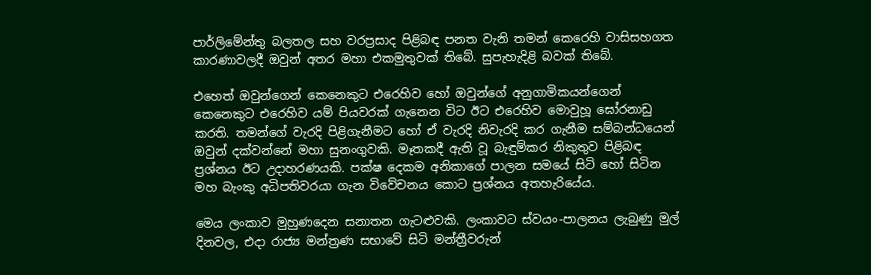පාර්ලිමේන්තු බලතල සහ වරප්‍රසාද පිළිබඳ පනත වැනි තමන් කෙරෙහි වාසිසහගත කාරණාවලදී ඔවුන් අතර මහා එකමුතුවක් තිබේ. සුපැහැදිළි බවක් තිබේ.

එහෙත් ඔවුන්ගෙන් කෙනෙකුට එරෙහිව හෝ ඔවුන්ගේ අනුගාමිකයන්ගෙන් කෙනෙකුට එරෙහිව යම් පියවරක් ගැනෙන විට ඊට එරෙහිව මොවුහූ ඝෝරනාඩු කරති. තමන්ගේ වැරදි පිළිගැනීමට හෝ ඒ වැරදි නිවැරදි කර ගැනීම සම්බන්ධයෙන් ඔවුන් දක්වන්නේ මහා සුනංගුවකි. මෑතකදී ඇති වූ බැඳුම්කර නිකුතුව පිළිබඳ ප්‍රශ්නය ඊට උදාහරණයකි. පක්ෂ දෙකම අනිකාගේ පාලන සමයේ සිටි හෝ සිටින මහ බැංකු අධිපතිවරයා ගැන විවේචනය කොට ප්‍රශ්නය අතහැරියේය.

මෙය ලංකාව මුහුණදෙන සනාතන ගැටළුවකි. ලංකාවට ස්වයං-පාලනය ලැබුණු මුල් දිනවල, එදා රාජ්‍ය මන්ත්‍රණ සභාවේ සිටි මන්ත්‍රීවරුන්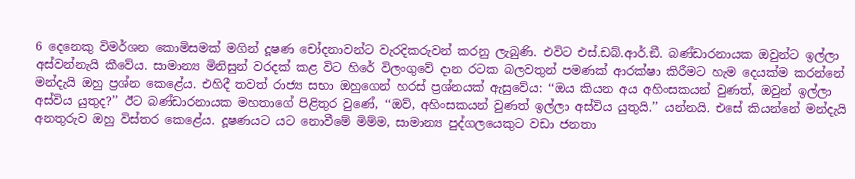6 දෙනෙකු විමර්ශන කොමිසමක් මගින් දූෂණ චෝදනාවන්ට වැරදිකරුවන් කරනු ලැබුණි. එවිට එස්.ඩබ්.ආර්.ඞී. බණ්ඩාරනායක ඔවුන්ට ඉල්ලා අස්වන්නැයි කීවේය. සාමාන්‍ය මිනිසුන් වරදක් කළ විට හිරේ විලංගුවේ දාන රටක බලවතුන් පමණක් ආරක්ෂා කිරීමට හැම දෙයක්ම කරන්නේ මන්දැයි ඔහු ප්‍රශ්න කෙළේය. එහිදී තවත් රාජ්‍ය සභා ඔහුගෙන් හරස් ප්‍රශ්නයක් ඇසුවේය: ‘‘ඔය කියන අය අහිංසකයන් වුණත්, ඔවුන් ඉල්ලා අස්විය යුතුද?’’ ඊට බණ්ඩාරනායක මහතාගේ පිළිතුර වුණේ, ‘‘ඔව්, අහිංසකයන් වුණත් ඉල්ලා අස්විය යුතුයි.’’ යන්නයි. එසේ කියන්නේ මන්දැයි අනතුරුව ඔහු විස්තර කෙළේය. දූෂණයට යට නොවීමේ මිම්ම, සාමාන්‍ය පුද්ගලයෙකුට වඩා ජනතා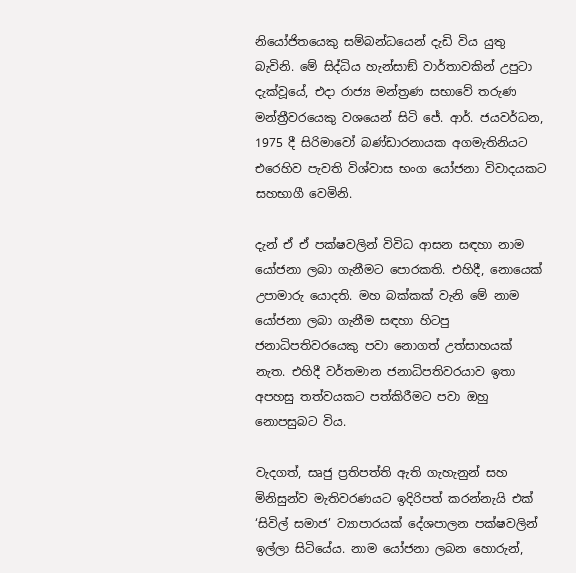නියෝජිතයෙකු සම්බන්ධයෙන් දැඩි විය යුතු බැවිනි. මේ සිද්ධිය හැන්සාඞ් වාර්තාවකින් උපුටා දැක්වූයේ, එදා රාජ්‍ය මන්ත්‍රණ සභාවේ තරුණ මන්ත්‍රීවරයෙකු වශයෙන් සිටි ජේ. ආර්. ජයවර්ධන, 1975 දී සිරිමාවෝ බණ්ඩාරනායක අගමැතිනියට එරෙහිව පැවති විශ්වාස භංග යෝජනා විවාදයකට සහභාගී වෙමිනි.

දැන් ඒ ඒ පක්ෂවලින් විවිධ ආසන සඳහා නාම යෝජනා ලබා ගැනීමට පොරකති. එහිදී, නොයෙක් උපාමාරු යොදති. මහ බක්කක් වැනි මේ නාම යෝජනා ලබා ගැනීම සඳහා හිටපු ජනාධිපතිවරයෙකු පවා නොගත් උත්සාහයක් නැත. එහිදී වර්තමාන ජනාධිපතිවරයාව ඉතා අපහසු තත්වයකට පත්කිරීමට පවා ඔහු නොපසුබට විය.

වැදගත්, සෘජු ප්‍රතිපත්ති ඇති ගැහැනුන් සහ මිනිසුන්ව මැතිවරණයට ඉදිරිපත් කරන්නැයි එක් ‘සිවිල් සමාජ’ ව්‍යාපාරයක් දේශපාලන පක්ෂවලින් ඉල්ලා සිටියේය. නාම යෝජනා ලබන හොරුන්,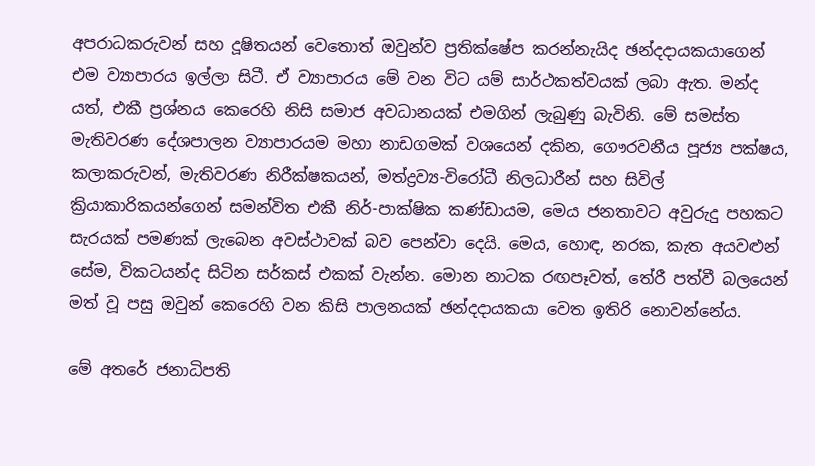අපරාධකරුවන් සහ දූෂිතයන් වෙතොත් ඔවුන්ව ප්‍රතික්ෂේප කරන්නැයිද ඡන්දදායකයාගෙන් එම ව්‍යාපාරය ඉල්ලා සිටී. ඒ ව්‍යාපාරය මේ වන විට යම් සාර්ථකත්වයක් ලබා ඇත. මන්ද යත්, එකී ප්‍රශ්නය කෙරෙහි නිසි සමාජ අවධානයක් එමගින් ලැබුණු බැවිනි. මේ සමස්ත මැතිවරණ දේශපාලන ව්‍යාපාරයම මහා නාඩගමක් වශයෙන් දකින, ගෞරවනීය පූජ්‍ය පක්ෂය, කලාකරුවන්, මැතිවරණ නිරීක්ෂකයන්, මත්ද්‍රව්‍ය-විරෝධී නිලධාරීන් සහ සිවිල් ක්‍රියාකාරිකයන්ගෙන් සමන්විත එකී නිර්-පාක්ෂික කණ්ඩායම, මෙය ජනතාවට අවුරුදු පහකට සැරයක් පමණක් ලැබෙන අවස්ථාවක් බව පෙන්වා දෙයි. මෙය, හොඳ, නරක, කැත අයවළුන් සේම, විකටයන්ද සිටින සර්කස් එකක් වැන්න. මොන නාටක රඟපෑවත්, තේරී පත්වී බලයෙන් මත් වූ පසු ඔවුන් කෙරෙහි වන කිසි පාලනයක් ඡන්දදායකයා වෙත ඉතිරි නොවන්නේය.

මේ අතරේ ජනාධිපති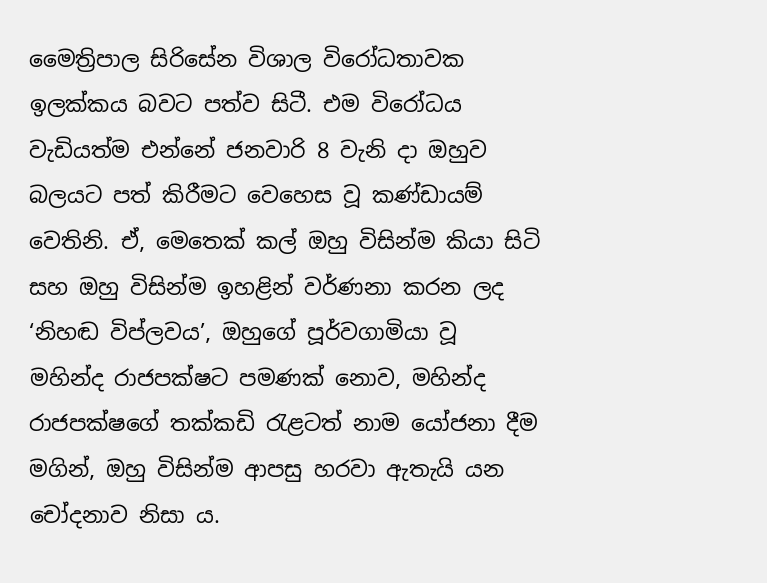මෛත්‍රිපාල සිරිසේන විශාල විරෝධතාවක ඉලක්කය බවට පත්ව සිටී. එම විරෝධය වැඩියත්ම එන්නේ ජනවාරි 8 වැනි දා ඔහුව බලයට පත් කිරීමට වෙහෙස වූ කණ්ඩායම් වෙතිනි. ඒ, මෙතෙක් කල් ඔහු විසින්ම කියා සිටි සහ ඔහු විසින්ම ඉහළින් වර්ණනා කරන ලද ‘නිහඬ විප්ලවය’, ඔහුගේ පූර්වගාමියා වූ මහින්ද රාජපක්ෂට පමණක් නොව, මහින්ද රාජපක්ෂගේ තක්කඩි රැළටත් නාම යෝජනා දීම මගින්, ඔහු විසින්ම ආපසු හරවා ඇතැයි යන චෝදනාව නිසා ය.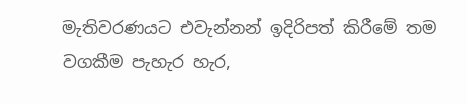මැතිවරණයට එවැන්නන් ඉදිරිපත් කිරීමේ තම වගකීම පැහැර හැර,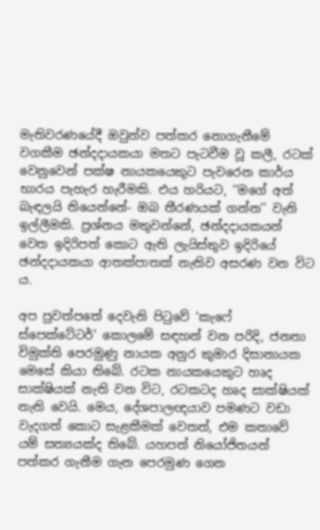මැතිවරණයේදී ඔවුන්ව පත්කර නොගැනීමේ වගකීම ඡන්දදායකයා මතට පැටවීම වූ කලී, රටක් වෙනුවෙන් පක්ෂ නායකයෙකුට පැවරෙන කාර්ය භාරය පැහැර හැරීමකි. එය හරියට, ‘‘මගේ අත් බැඳලයි තියෙන්නේ- ඔබ තීරණයක් ගන්න’’ වැනි ඉල්ලීමකි. ප්‍රශ්නය මතුවන්නේ, ඡන්දදායකයන් වෙත ඉදිරිපත් කොට ඇති ලැයිස්තුව ඉදිරියේ ඡන්දදායකයා ආතක්පාතක් නැතිව අසරණ වන විට ය.

අප පුවත්පතේ දෙවැනි පිටුවේ ‘කැෆේ ස්පෙක්ටේටර්’ කොලමේ සඳහන් වන පරිදි, ජනතා විමුක්ති පෙරමුණු නායක අනුර කුමාර දිසානායක මෙසේ කියා තිබේ. රටක නායකයෙකුට හෘද සාක්ෂියක් නැති වන විට, රටකටද හෘද සාක්ෂියක් නැති වෙයි. මෙය, දේශපාලඥයාව පමණට වඩා වැදගත් කොට සැළකීමක් වෙතත්, එම කතාවේ යම් සත්‍යයක්ද තිබේ. යහපත් නියෝජිතයන් පත්කර ගැනීම ගැන පෙරමුණ ගෙන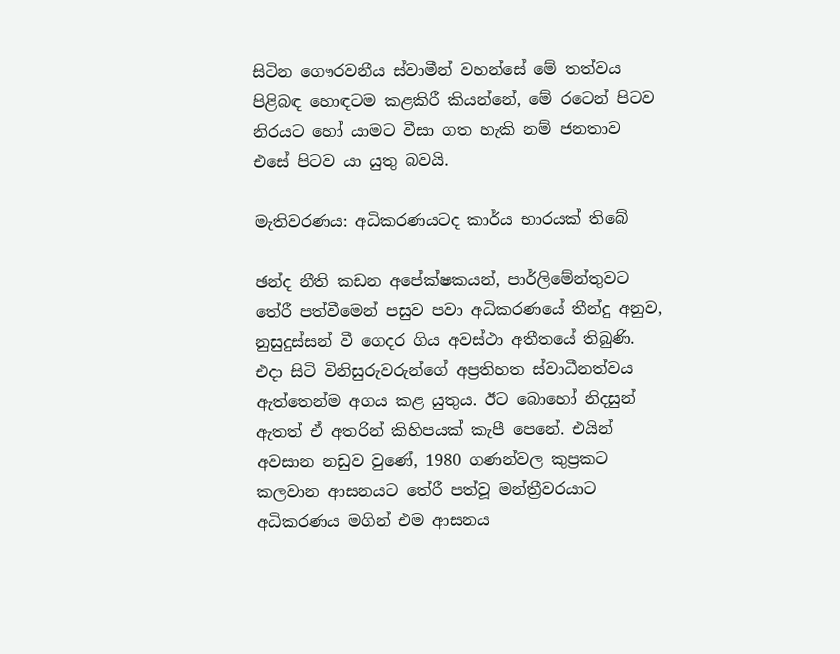සිටින ගෞරවනීය ස්වාමීන් වහන්සේ මේ තත්වය පිළිබඳ හොඳටම කළකිරී කියන්නේ, මේ රටෙන් පිටව නිරයට හෝ යාමට වීසා ගත හැකි නම් ජනතාව එසේ පිටව යා යුතු බවයි.

මැතිවරණය: අධිකරණයටද කාර්ය භාරයක් තිබේ

ඡන්ද නීති කඩන අපේක්ෂකයන්, පාර්ලිමේන්තුවට තේරී පත්වීමෙන් පසුව පවා අධිකරණයේ තීන්දු අනුව, නුසුදුස්සන් වී ගෙදර ගිය අවස්ථා අතීතයේ තිබුණි. එදා සිටි විනිසුරුවරුන්ගේ අප්‍රතිහත ස්වාධීනත්වය ඇත්තෙන්ම අගය කළ යුතුය. ඊට බොහෝ නිදසුන් ඇතත් ඒ අතරින් කිහිපයක් කැපී පෙනේ. එයින් අවසාන නඩුව වුණේ, 1980 ගණන්වල කුප්‍රකට කලවාන ආසනයට තේරී පත්වූ මන්ත්‍රීවරයාට අධිකරණය මගින් එම ආසනය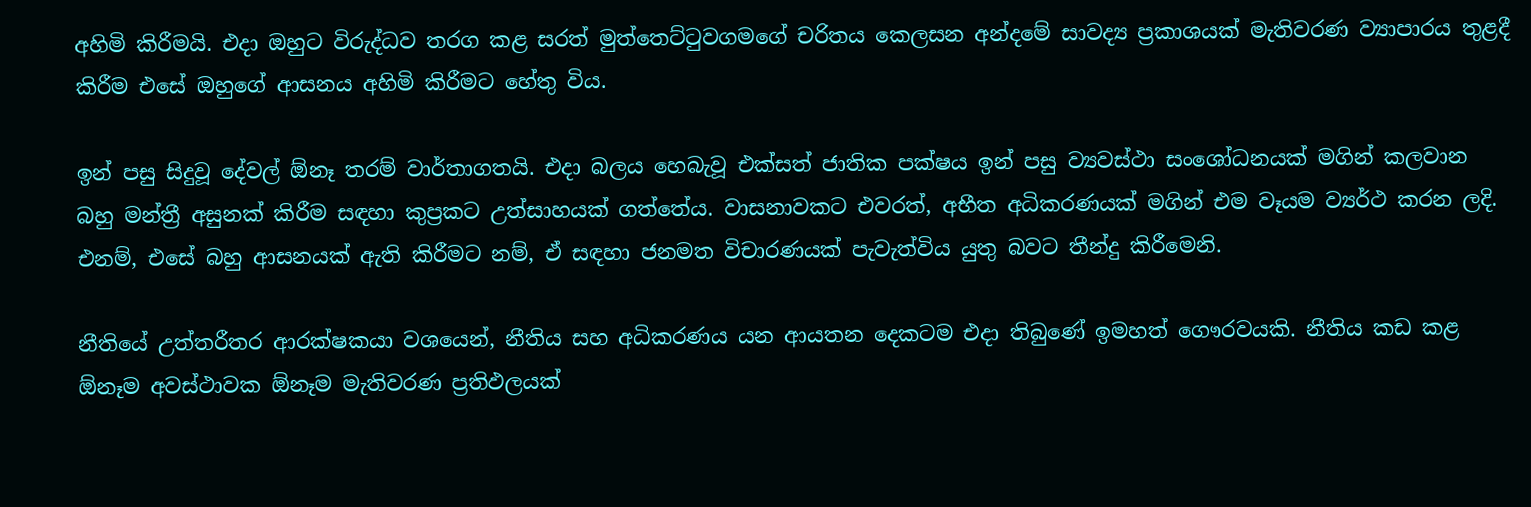අහිමි කිරීමයි. එදා ඔහුට විරුද්ධව තරග කළ සරත් මුත්තෙට්ටුවගමගේ චරිතය කෙලසන අන්දමේ සාවද්‍ය ප්‍රකාශයක් මැතිවරණ ව්‍යාපාරය තුළදී කිරීම එසේ ඔහුගේ ආසනය අහිමි කිරීමට හේතු විය.

ඉන් පසු සිදුවූ දේවල් ඕනෑ තරම් වාර්තාගතයි. එදා බලය හෙබැවූ එක්සත් ජාතික පක්ෂය ඉන් පසු ව්‍යවස්ථා සංශෝධනයක් මගින් කලවාන බහු මන්ත්‍රී අසුනක් කිරීම සඳහා කුප්‍රකට උත්සාහයක් ගත්තේය. වාසනාවකට එවරත්, අභීත අධිකරණයක් මගින් එම වෑයම ව්‍යර්ථ කරන ලදි. එනම්, එසේ බහු ආසනයක් ඇති කිරීමට නම්, ඒ සඳහා ජනමත විචාරණයක් පැවැත්විය යුතු බවට තීන්දු කිරීමෙනි.

නීතියේ උත්තරීතර ආරක්ෂකයා වශයෙන්, නීතිය සහ අධිකරණය යන ආයතන දෙකටම එදා තිබුණේ ඉමහත් ගෞරවයකි. නීතිය කඩ කළ ඕනෑම අවස්ථාවක ඕනෑම මැතිවරණ ප්‍රතිඵලයක්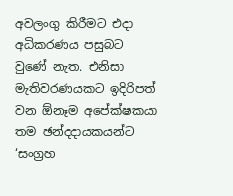අවලංගු කිරීමට එදා අධිකරණය පසුබට වුණේ නැත. එනිසා මැතිවරණයකට ඉදිරිපත් වන ඕනෑම අපේක්ෂකයා තම ඡන්දදායකයන්ට ‘සංග්‍රහ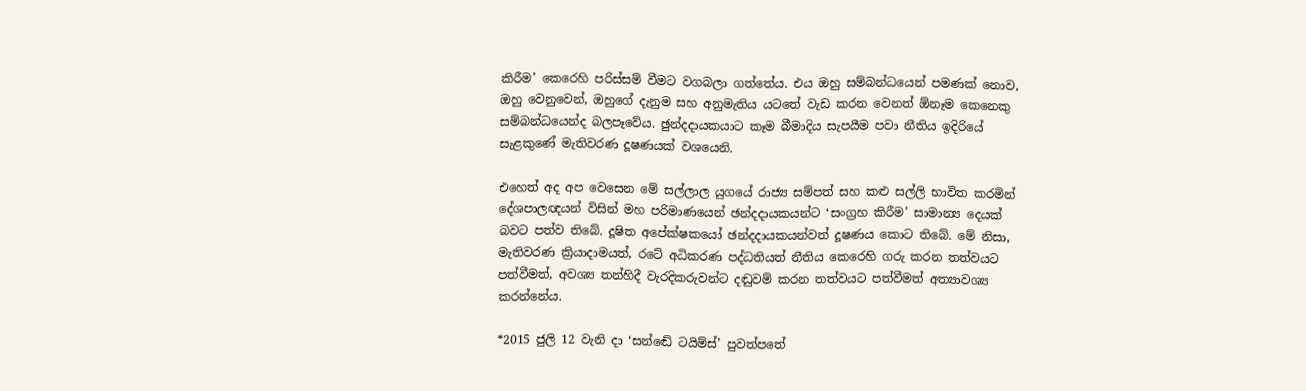කිරීම’ කෙරෙහි පරිස්සම් වීමට වගබලා ගත්තේය. එය ඔහු සම්බන්ධයෙන් පමණක් නොව, ඔහු වෙනුවෙන්, ඔහුගේ දැනුම සහ අනුමැතිය යටතේ වැඩ කරන වෙනත් ඕනෑම කෙනෙකු සම්බන්ධයෙන්ද බලපෑවේය. ඡුන්දදායකයාට කෑම බීමාදිය සැපයීම පවා නීතිය ඉදිරියේ සැළකුණේ මැතිවරණ දූෂණයක් වශයෙනි.

එහෙත් අද අප වෙසෙන මේ සල්ලාල යුගයේ රාජ්‍ය සම්පත් සහ කළු සල්ලි භාවිත කරමින් දේශපාලඥයන් විසින් මහ පරිමාණයෙන් ඡන්දදායකයන්ට ‘සංග්‍රහ කිරීම’ සාමාන්‍ය දෙයක් බවට පත්ව තිබේ. දූෂිත අපේක්ෂකයෝ ඡන්දදායකයන්වත් දූෂණය කොට තිබේ. මේ නිසා, මැතිවරණ ක්‍රියාදාමයත්, රටේ අධිකරණ පද්ධතියත් නීතිය කෙරෙහි ගරු කරන තත්වයට පත්වීමත්, අවශ්‍ය තන්හිදී වැරදිකරුවන්ට දඬුවම් කරන තත්වයට පත්වීමත් අත්‍යාවශ්‍ය කරන්නේය.

*2015 ජුලි 12 වැනි දා ‘සන්ඬේ ටයිම්ස්’ පුවත්පතේ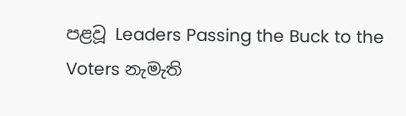පළවූ Leaders Passing the Buck to the Voters නැමැති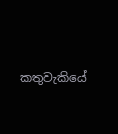කතුවැකියේ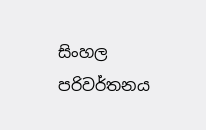සිංහල පරිවර්තනය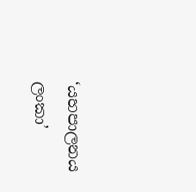‘යහපාලනය ලංකා’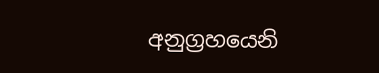අනුග්‍රහයෙනි